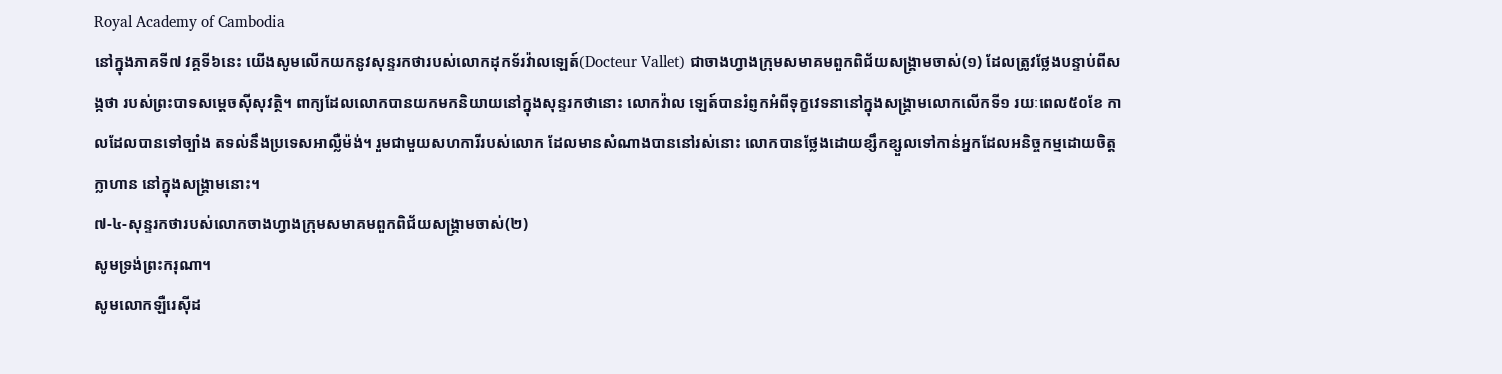Royal Academy of Cambodia
នៅក្នុងភាគទី៧ វគ្គទី៦នេះ យើងសូមលើកយកនូវសុន្ទរកថារបស់លោកដុកទ័រវ៉ាលឡេត៍(Docteur Vallet) ជាចាងហ្វាងក្រុមសមាគមពួកពិជ័យសង្គ្រាមចាស់(១) ដែលត្រូវថ្លែងបន្ទាប់ពីសង្កថា របស់ព្រះបាទសម្តេចស៊ីសុវត្ថិ។ ពាក្យដែលលោកបានយកមកនិយាយនៅក្នុងសុន្ទរកថានោះ លោកវ៉ាល ឡេត៍បានរំព្ញកអំពីទុក្ខវេទនានៅក្នុងសង្គ្រាមលោកលើកទី១ រយៈពេល៥០ខែ កាលដែលបានទៅច្បាំង តទល់នឹងប្រទេសអាល្លឺម៉ង់។ រួមជាមួយសហការីរបស់លោក ដែលមានសំណាងបាននៅរស់នោះ លោកបានថ្លែងដោយខ្សឹកខ្សួលទៅកាន់អ្នកដែលអនិច្ចកម្មដោយចិត្តក្លាហាន នៅក្នុងសង្គ្រាមនោះ។
៧-៤-សុន្ទរកថារបស់លោកចាងហ្វាងក្រុមសមាគមពួកពិជ័យសង្គ្រាមចាស់(២)
សូមទ្រង់ព្រះករុណា។
សូមលោកឡឺរេស៊ីដ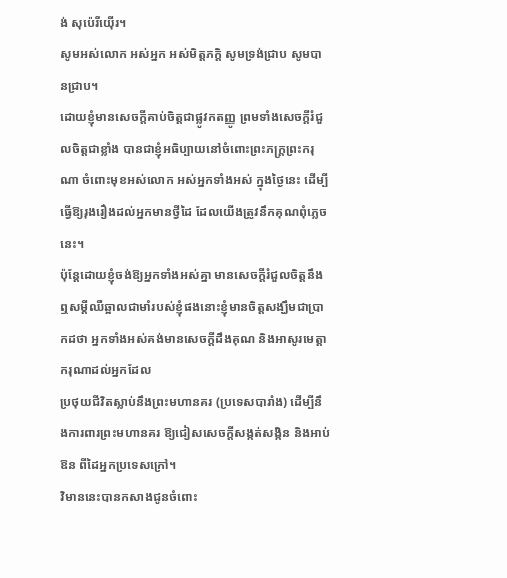ង់ សុប៉េរីយ៉ើរ។
សូមអស់លោក អស់អ្នក អស់មិត្តភក្តិ សូមទ្រង់ជ្រាប សូមបានជ្រាប។
ដោយខ្ញុំមានសេចក្តីគាប់ចិត្តជាផ្លូវកតញ្ញូ ព្រមទាំងសេចក្តីរំជួលចិត្តជាខ្លាំង បានជាខ្ញុំអធិប្បាយនៅចំពោះព្រះភក្រ្តព្រះករុណា ចំពោះមុខអស់លោក អស់អ្នកទាំងអស់ ក្នុងថ្ងៃនេះ ដើម្បីធ្វើឱ្យរុងរឿងដល់អ្នកមានថ្វីដៃ ដែលយើងត្រូវនឹកគុណពុំភ្លេចនេះ។
ប៉ុន្តែដោយខ្ញុំចង់ឱ្យអ្នកទាំងអស់គ្នា មានសេចក្តីរំជួលចិត្តនឹងឮសម្តីឈឺឆ្អាលជាមាំរបស់ខ្ញុំផងនោះខ្ញុំមានចិត្តសង្ឃឹមជាប្រាកដថា អ្នកទាំងអស់គង់មានសេចក្តីដឹងគុណ និងអាសូរមេត្តាករុណាដល់អ្នកដែល
ប្រថុយជីវិតស្លាប់នឹងព្រះមហានគរ (ប្រទេសបារាំង) ដើម្បីនឹងការពារព្រះមហានគរ ឱ្យជៀសសេចក្តីសង្កត់សង្កិន និងអាប់ឱន ពីដៃអ្នកប្រទេសក្រៅ។
វិមាននេះបានកសាងជូនចំពោះ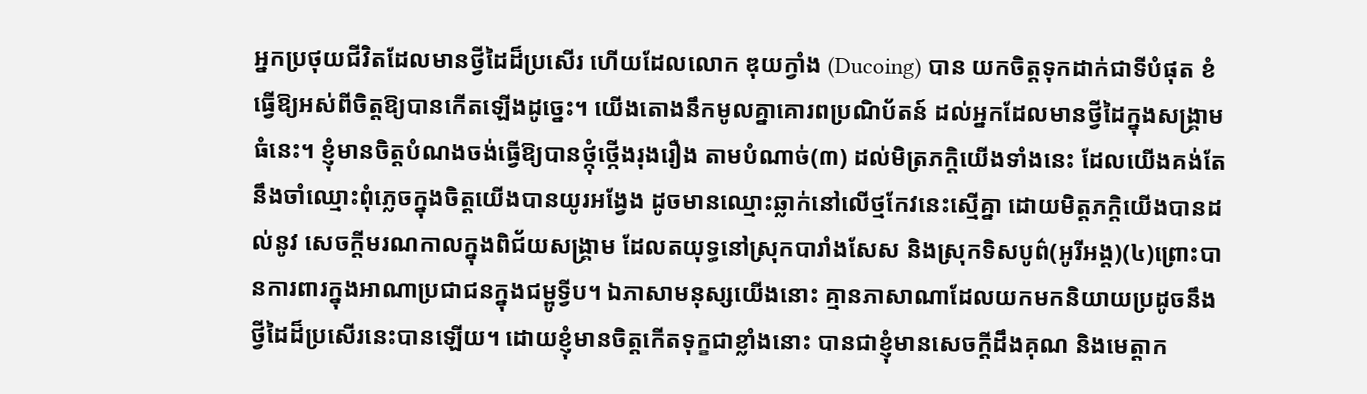អ្នកប្រថុយជីវិតដែលមានថ្វីដៃដ៏ប្រសើរ ហើយដែលលោក ឌុយក្វាំង (Ducoing) បាន យកចិត្តទុកដាក់ជាទីបំផុត ខំធ្វើឱ្យអស់ពីចិត្តឱ្យបានកើតឡើងដូច្នេះ។ យើងតោងនឹកមូលគ្នាគោរពប្រណិប័តន៍ ដល់អ្នកដែលមានថ្វីដៃក្នុងសង្គ្រាមធំនេះ។ ខ្ញុំមានចិត្តបំណងចង់ធ្វើឱ្យបានថ្កុំថ្កើងរុងរឿង តាមបំណាច់(៣) ដល់មិត្រភក្តិយើងទាំងនេះ ដែលយើងគង់តែនឹងចាំឈ្មោះពុំភ្លេចក្នុងចិត្តយើងបានយូរអង្វែង ដូចមានឈ្មោះឆ្លាក់នៅលើថ្មកែវនេះស្មើគ្នា ដោយមិត្តភក្តិយើងបានដល់នូវ សេចក្តីមរណកាលក្នុងពិជ័យសង្គ្រាម ដែលតយុទ្ធនៅស្រុកបារាំងសែស និងស្រុកទិសបូព៌(អូរីអង្ត)(៤)ព្រោះបានការពារក្នុងអាណាប្រជាជនក្នុងជម្ពូទ្វីប។ ឯភាសាមនុស្សយើងនោះ គ្មានភាសាណាដែលយកមកនិយាយប្រដូចនឹងថ្វីដៃដ៏ប្រសើរនេះបានឡើយ។ ដោយខ្ញុំមានចិត្តកើតទុក្ខជាខ្លាំងនោះ បានជាខ្ញុំមានសេចក្តីដឹងគុណ និងមេត្តាក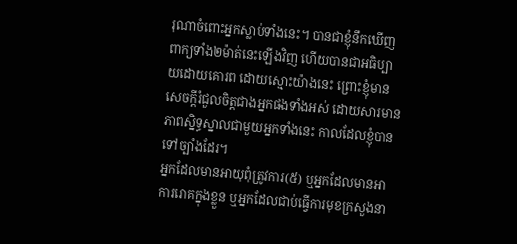រុណាចំពោះអ្នកស្លាប់ទាំងនេះ។ បានជាខ្ញុំនឹកឃើញពាក្យទាំង២ម៉ាត់នេះឡើងវិញ ហើយបានជាអធិប្បាយដោយគោរព ដោយស្មោះយ៉ាងនេះ ព្រោះខ្ញុំមានសេចក្តីរំជួលចិត្តជាងអ្នកផងទាំងអស់ ដោយសារមានភាពស្និទ្ធស្នាលជាមួយអ្នកទាំងនេះ កាលដែលខ្ញុំបានទៅច្បាំងដែរ។
អ្នកដែលមានអាយុពុំត្រូវការ(៥) ឬអ្នកដែលមានអាការរោគក្នុងខ្លួន ឬអ្នកដែលជាប់ធ្វើការមុខក្រសួងនា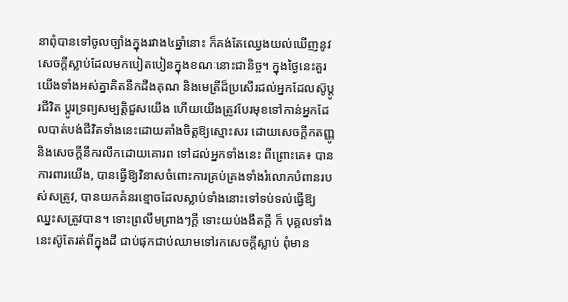នាពុំបានទៅចូលច្បាំងក្នុងរវាង៤ឆ្នាំនោះ ក៏គង់តែឈ្វេងយល់ឃើញនូវសេចក្តីស្លាប់ដែលមកបៀតបៀនក្នុងខណៈនោះជានិច្ច។ ក្នុងថ្ងៃនេះគួរយើងទាំងអស់គ្នាគិតនឹកដឹងគុណ និងមេត្រីដ៏ប្រសើរដល់អ្នកដែលស៊ូប្តូរជីវិត ប្តូរទ្រព្យសម្បត្តិជួសយើង ហើយយើងត្រូវបែរមុខទៅកាន់អ្នកដែលបាត់បង់ជីវិតទាំងនេះដោយតាំងចិត្តឱ្យស្មោះសរ ដោយសេចក្តីកតញ្ញូ និងសេចក្តីនឹករលឹកដោយគោរព ទៅដល់អ្នកទាំងនេះ ពីព្រោះគេ៖ បានការពារយើង, បានធ្វើឱ្យវិនាសចំពោះការគ្រប់គ្រងទាំងរំលោភបំពានរបស់សត្រូវ, បានយកគំនរខ្មោចដែលស្លាប់ទាំងនោះទៅទប់ទល់ធ្វើឱ្យឈ្នះសត្រូវបាន។ ទោះព្រលឹមព្រាងៗក្តី ទោះយប់ងងឹតក្តី ក៏ បុគ្គលទាំងនេះស៊ូតែរត់ពីក្នុងដី ជាប់ផុកជាប់ឈាមទៅរកសេចក្តីស្លាប់ ពុំមាន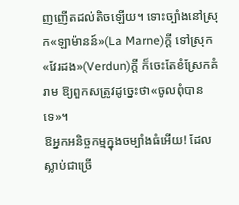ញញើតដល់តិចឡើយ។ ទោះច្បាំងនៅស្រុក«ឡាម៉ានន៍»(La Marne)ក្តី ទៅស្រុក«វែរដង»(Verdun)ក្តី ក៏ចេះតែខំស្រែកគំរាម ឱ្យពួកសត្រូវដូច្នេះថា«ចូលពុំបានទេ»។
ឱអ្នកអនិច្ចកម្មក្នុងចម្បាំងធំអើយ! ដែលស្លាប់ជាច្រើ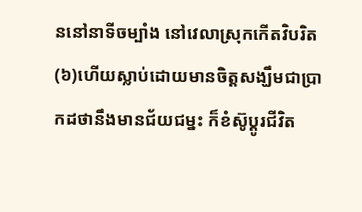ននៅនាទីចម្បាំង នៅវេលាស្រុកកើតវិបរិត(៦)ហើយស្លាប់ដោយមានចិត្តសង្ឃឹមជាប្រាកដថានឹងមានជ័យជម្នះ ក៏ខំស៊ូប្តូរជីវិត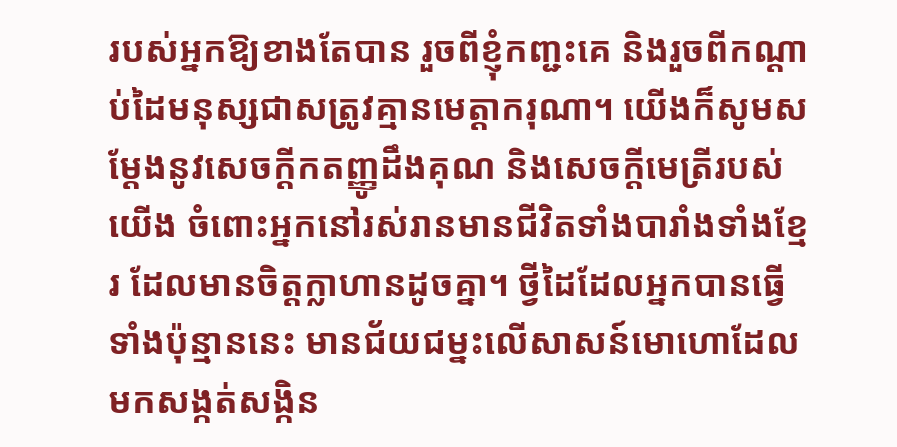របស់អ្នកឱ្យខាងតែបាន រួចពីខ្ញុំកញ្ជះគេ និងរួចពីកណ្តាប់ដៃមនុស្សជាសត្រូវគ្មានមេត្តាករុណា។ យើងក៏សូមសម្តែងនូវសេចក្តីកតញ្ញូដឹងគុណ និងសេចក្តីមេត្រីរបស់យើង ចំពោះអ្នកនៅរស់រានមានជីវិតទាំងបារាំងទាំងខ្មែរ ដែលមានចិត្តក្លាហានដូចគ្នា។ ថ្វីដៃដែលអ្នកបានធ្វើទាំងប៉ុន្មាននេះ មានជ័យជម្នះលើសាសន៍មោហោដែលមកសង្កត់សង្កិន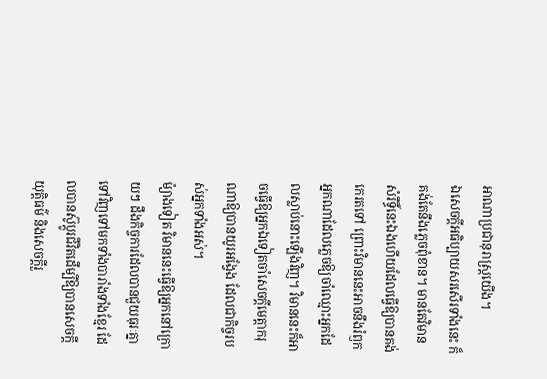អាណាប្រជានុរាស្ត្រយើង។
ឯសេចក្តីអធិប្បាយសរសើរទាំងនេះ ក៏គង់តែនឹងភ្លេចពុំខាន។ មានតែវិមានសំរឹទ្ធិ៍នេះឯងហើយដែលធ្វើឱ្យបានគង់ កេរតទៅ ព្រោះវិមាននេះអាចនឹងរំឭកអ្នកណាដែលភ្លេចឱ្យចាំឈ្មោះអ្នកដែលស្លាប់នោះឡើងវិញ។ វិមាននេះក៏អាចធ្វើឱ្យអ្នកឯទៀតចាំសេចក្តីមេត្តាករុណាឱ្យបានយូរអង្វែង ដែលជាកិច្ចរបស់អ្នកទាំងអស់។
ម៉្យាងទៀត វិមាននេះធ្វើឱ្យអ្នកនៅក្រោយៗ ដឹងកិច្ចការដែលបានជួយធុរៈគ្នាទៅវិញទៅមកទាំងបារាំងទាំងខ្មែរ ដែលបានស៊ូប្តូរជីវិតដើម្បីឱ្យបានសេចក្តីយុត្តិធម៌ និងសេចក្តីរួ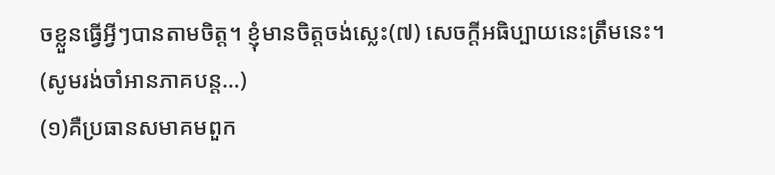ចខ្លួនធ្វើអ្វីៗបានតាមចិត្ត។ ខ្ញុំមានចិត្តចង់ស្លេះ(៧) សេចក្តីអធិប្បាយនេះត្រឹមនេះ។
(សូមរង់ចាំអានភាគបន្ត…)
(១)គឺប្រធានសមាគមពួក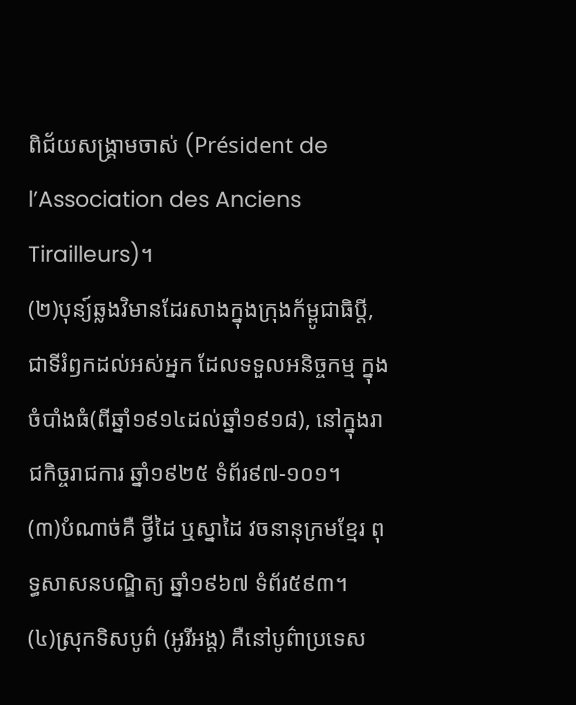ពិជ័យសង្គ្រាមចាស់ (Président de l’Association des Anciens Tirailleurs)។
(២)បុន្យ៍ឆ្លងវិមានដែរសាងក្នុងក្រុងក័ម្ពូជាធិប្តី, ជាទីរំឭកដល់អស់អ្នក ដែលទទួលអនិច្ចកម្ម ក្នុងចំបាំងធំ(ពីឆ្នាំ១៩១៤ដល់ឆ្នាំ១៩១៨), នៅក្នុងរាជកិច្ចរាជការ ឆ្នាំ១៩២៥ ទំព័រ៩៧-១០១។
(៣)បំណាច់គឺ ថ្វីដៃ ឬស្នាដៃ វចនានុក្រមខ្មែរ ពុទ្ធសាសនបណ្ឌិត្យ ឆ្នាំ១៩៦៧ ទំព័រ៥៩៣។
(៤)ស្រុកទិសបូព៌ (អូរីអង្ត) គឺនៅបូព៌ាប្រទេស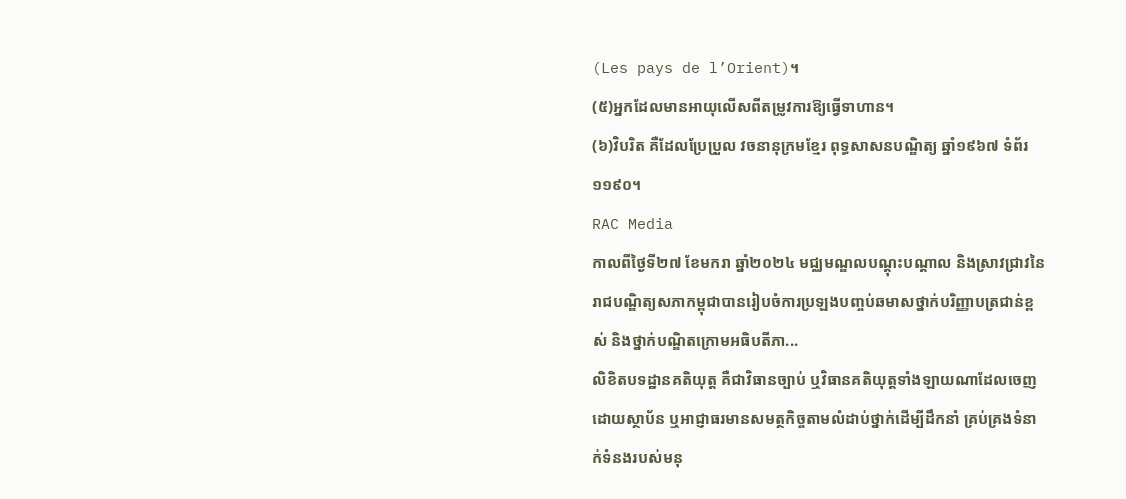(Les pays de l’Orient)។
(៥)អ្នកដែលមានអាយុលើសពីតម្រូវការឱ្យធ្វើទាហាន។
(៦)វិបរិត គឺដែលប្រែប្រួល វចនានុក្រមខ្មែរ ពុទ្ធសាសនបណ្ឌិត្យ ឆ្នាំ១៩៦៧ ទំព័រ ១១៩០។
RAC Media
កាលពីថ្ងៃទី២៧ ខែមករា ឆ្នាំ២០២៤ មជ្ឈមណ្ឌលបណ្តុះបណ្តាល និងស្រាវជ្រាវនៃ រាជបណ្ឌិត្យសភាកម្ពុជាបានរៀបចំការប្រឡងបញ្ចប់ឆមាសថ្នាក់បរិញ្ញាបត្រជាន់ខ្ពស់ និងថ្នាក់បណ្ឌិតក្រោមអធិបតីភា...
លិខិតបទដ្ឋានគតិយុត្ត គឺជាវិធានច្បាប់ ឬវិធានគតិយុត្តទាំងឡាយណាដែលចេញដោយស្ថាប័ន ឬអាជ្ញាធរមានសមត្ថកិច្ចតាមលំដាប់ថ្នាក់ដើម្បីដឹកនាំ គ្រប់គ្រងទំនាក់ទំនងរបស់មនុ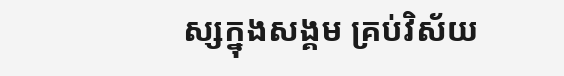ស្សក្នុងសង្គម គ្រប់វិស័យ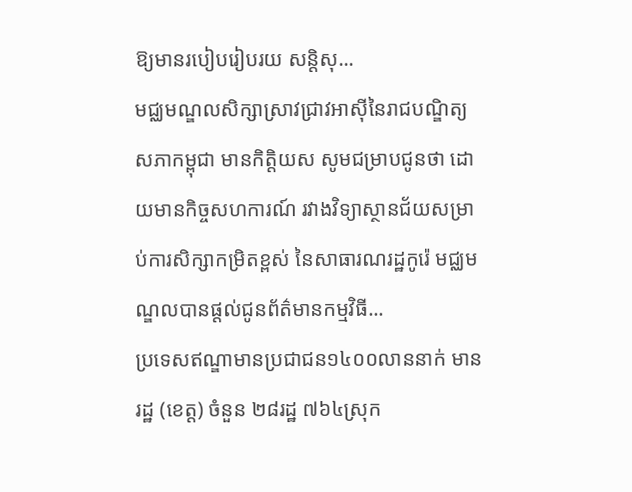ឱ្យមានរបៀបរៀបរយ សន្តិសុ...
មជ្ឈមណ្ឌលសិក្សាស្រាវជ្រាវអាស៊ីនៃរាជបណ្ឌិត្យសភាកម្ពុជា មានកិត្តិយស សូមជម្រាបជូនថា ដោយមានកិច្ចសហការណ៍ រវាងវិទ្យាស្ថានជ័យសម្រាប់ការសិក្សាកម្រិតខ្ពស់ នៃសាធារណរដ្ឋកូរ៉េ មជ្ឈមណ្ឌលបានផ្តល់ជូនព័ត៌មានកម្មវិធី...
ប្រទេសឥណ្ឌាមានប្រជាជន១៤០០លាននាក់ មានរដ្ឋ (ខេត្ត) ចំនួន ២៨រដ្ឋ ៧៦៤ស្រុក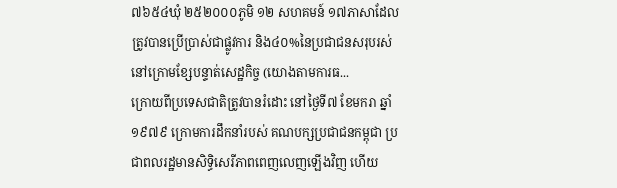៧៦៥៤ឃុំ ២៥២០០០ភូមិ ១២ សហគមន៍ ១៧ភាសាដែលត្រូវបានប្រើប្រាស់ជាផ្លូវការ និង៤០%នៃប្រជាជនសរុបរស់នៅក្រោមខ្សែបន្ទាត់សេដ្ឋកិច្ច (យោងតាមការធ...
ក្រោយពីប្រទេសជាតិត្រូវបានរំដោះ នៅថ្ងៃទី៧ ខែមករា ឆ្នាំ១៩៧៩ ក្រោមការដឹកនាំរបស់ គណបក្សប្រជាជនកម្ពុជា ប្រជាពលរដ្ឋមានសិទ្ធិសេរីភាពពេញលេញឡើងវិញ ហើយ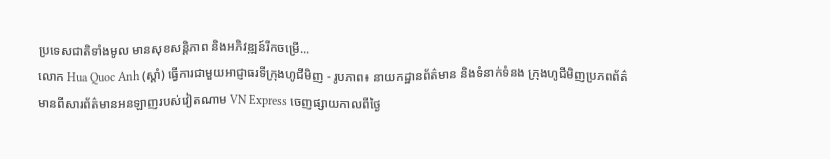ប្រទេសជាតិទាំងមូល មានសុខសន្តិភាព និងអភិវឌ្ឍន៍រីកចម្រើ...
លោក Hua Quoc Anh (ស្តាំ) ធ្វើការជាមួយអាជ្ញាធរទីក្រុងហូជីមិញ - រូបភាព៖ នាយកដ្ឋានព័ត៌មាន និងទំនាក់ទំនង ក្រុងហូជីមិញប្រភពព័ត៌មានពីសារព័ត៌មានអនឡាញរបស់វៀតណាម VN Express ចេញផ្សាយកាលពីថ្ងៃ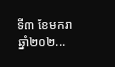ទី៣ ខែមករា ឆ្នាំ២០២...